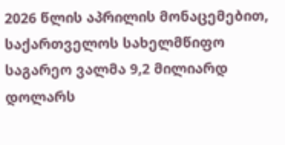2026 წლის აპრილის მონაცემებით, საქართველოს სახელმწიფო საგარეო ვალმა 9,2 მილიარდ დოლარს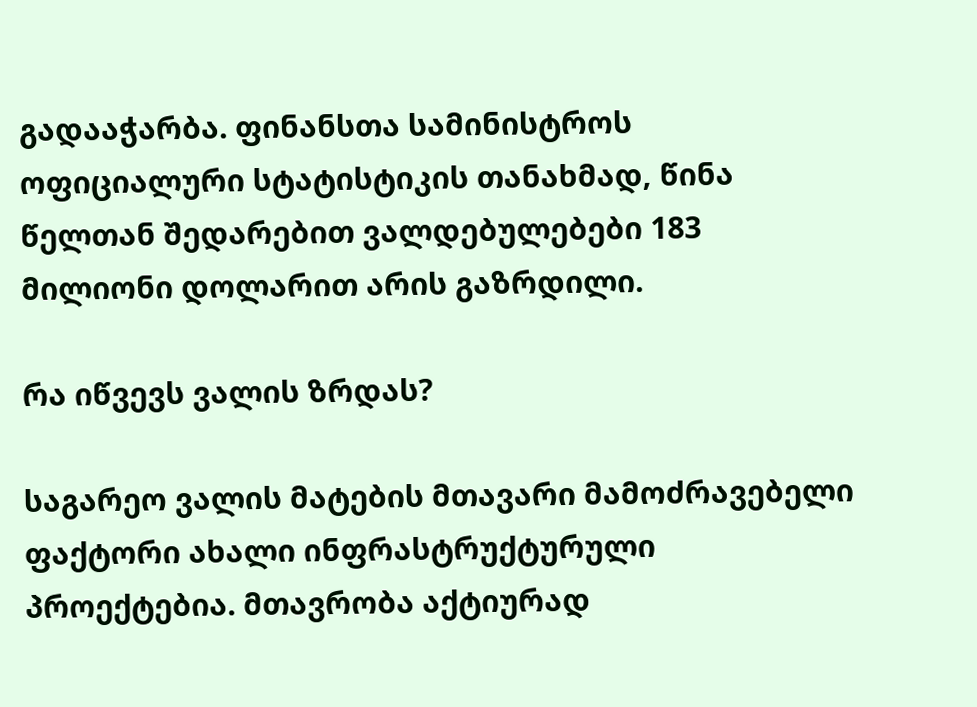გადააჭარბა. ფინანსთა სამინისტროს ოფიციალური სტატისტიკის თანახმად, წინა წელთან შედარებით ვალდებულებები 183 მილიონი დოლარით არის გაზრდილი.

რა იწვევს ვალის ზრდას?

საგარეო ვალის მატების მთავარი მამოძრავებელი ფაქტორი ახალი ინფრასტრუქტურული პროექტებია. მთავრობა აქტიურად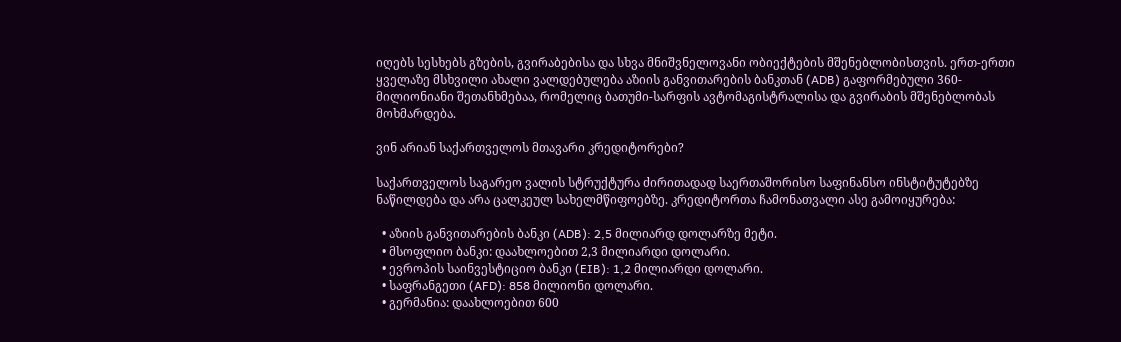იღებს სესხებს გზების, გვირაბებისა და სხვა მნიშვნელოვანი ობიექტების მშენებლობისთვის. ერთ-ერთი ყველაზე მსხვილი ახალი ვალდებულება აზიის განვითარების ბანკთან (ADB) გაფორმებული 360-მილიონიანი შეთანხმებაა, რომელიც ბათუმი-სარფის ავტომაგისტრალისა და გვირაბის მშენებლობას მოხმარდება.

ვინ არიან საქართველოს მთავარი კრედიტორები?

საქართველოს საგარეო ვალის სტრუქტურა ძირითადად საერთაშორისო საფინანსო ინსტიტუტებზე ნაწილდება და არა ცალკეულ სახელმწიფოებზე. კრედიტორთა ჩამონათვალი ასე გამოიყურება:

  • აზიის განვითარების ბანკი (ADB): 2,5 მილიარდ დოლარზე მეტი.
  • მსოფლიო ბანკი: დაახლოებით 2,3 მილიარდი დოლარი.
  • ევროპის საინვესტიციო ბანკი (EIB): 1,2 მილიარდი დოლარი.
  • საფრანგეთი (AFD): 858 მილიონი დოლარი.
  • გერმანია: დაახლოებით 600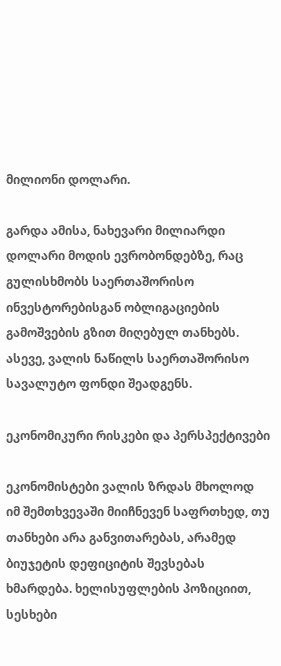მილიონი დოლარი.

გარდა ამისა, ნახევარი მილიარდი დოლარი მოდის ევრობონდებზე, რაც გულისხმობს საერთაშორისო ინვესტორებისგან ობლიგაციების გამოშვების გზით მიღებულ თანხებს. ასევე, ვალის ნაწილს საერთაშორისო სავალუტო ფონდი შეადგენს.

ეკონომიკური რისკები და პერსპექტივები

ეკონომისტები ვალის ზრდას მხოლოდ იმ შემთხვევაში მიიჩნევენ საფრთხედ, თუ თანხები არა განვითარებას, არამედ ბიუჯეტის დეფიციტის შევსებას ხმარდება. ხელისუფლების პოზიციით, სესხები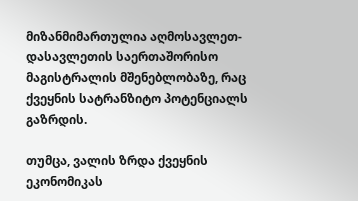მიზანმიმართულია აღმოსავლეთ-დასავლეთის საერთაშორისო მაგისტრალის მშენებლობაზე, რაც ქვეყნის სატრანზიტო პოტენციალს გაზრდის.

თუმცა, ვალის ზრდა ქვეყნის ეკონომიკას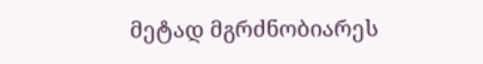მეტად მგრძნობიარეს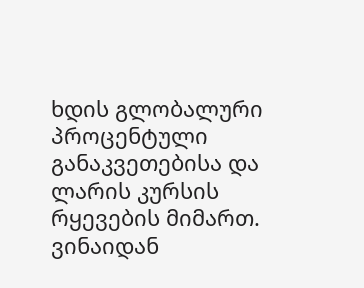ხდის გლობალური პროცენტული განაკვეთებისა და ლარის კურსის რყევების მიმართ. ვინაიდან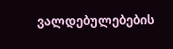ვალდებულებების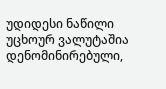უდიდესი ნაწილი უცხოურ ვალუტაშია დენომინირებული,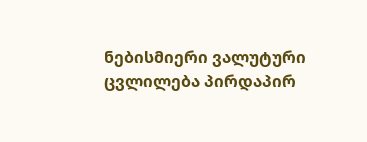ნებისმიერი ვალუტური ცვლილება პირდაპირ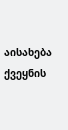აისახება ქვეყნის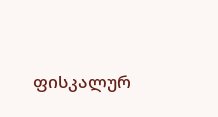ფისკალურ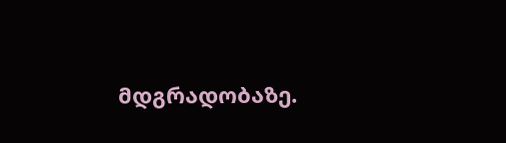მდგრადობაზე.